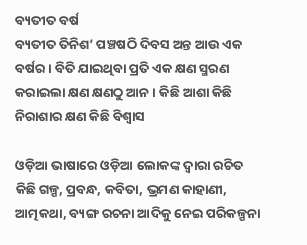ବ୍ୟତୀତ ବର୍ଷ
ବ୍ୟତୀତ ତିନିଶ’ ପଞ୍ଚଷଠି ଦିବସ ଅନ୍ତ ଆଉ ଏକ ବର୍ଷର । ବିତି ଯାଇଥିବା ପ୍ରତି ଏକ କ୍ଷଣ ସ୍ମରଣ କରାଇଲା କ୍ଷଣ କ୍ଷଣଠୁ ଆନ । କିଛି ଆଶା କିଛି ନିରାଶାର କ୍ଷଣ କିଛି ବିଶ୍ୱାସ

ଓଡ଼ିଆ ଭାଷାରେ ଓଡ଼ିଆ ଲୋକଙ୍କ ଦ୍ୱାରା ରଚିତ କିଛି ଗଳ୍ପ, ପ୍ରବନ୍ଧ, କବିତା, ଭ୍ରମଣ କାହାଣୀ, ଆତ୍ମକଥା, ବ୍ୟଙ୍ଗ ରଚନା ଆଦିକୁ ନେଇ ପରିକଳ୍ପନା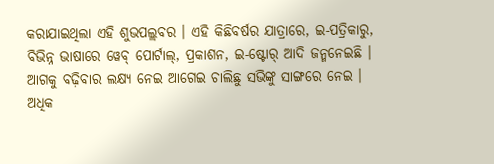କରାଯାଇଥିଲା ଏହି ଶୁଭପଲ୍ଲବର । ଏହି କିଛିବର୍ଷର ଯାତ୍ରାରେ, ଇ-ପତ୍ରିକାରୁ, ବିଭିନ୍ନ ଭାଷାରେ ୱେବ୍ ପୋର୍ଟାଲ୍, ପ୍ରକାଶନ, ଇ-ଷ୍ଟୋର୍ ଆଦି ଜନ୍ମନେଇଛି । ଆଗକୁ ବଢ଼ିବାର ଲକ୍ଷ୍ୟ ନେଇ ଆଗେଇ ଚାଲିଛୁ ସଭିଙ୍କୁ ସାଙ୍ଗରେ ନେଇ ।
ଅଧିକ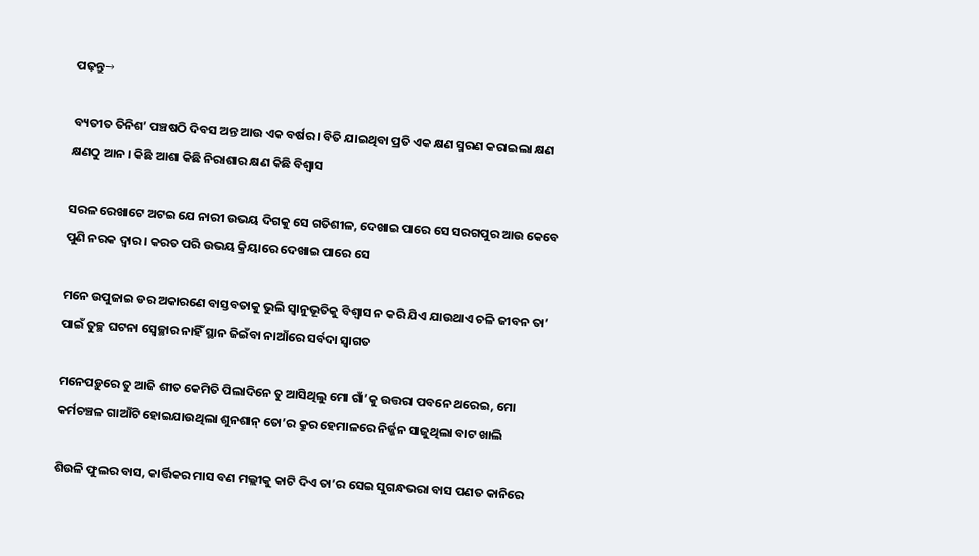ପଢ଼ନ୍ତୁ→

ବ୍ୟତୀତ ତିନିଶ’ ପଞ୍ଚଷଠି ଦିବସ ଅନ୍ତ ଆଉ ଏକ ବର୍ଷର । ବିତି ଯାଇଥିବା ପ୍ରତି ଏକ କ୍ଷଣ ସ୍ମରଣ କରାଇଲା କ୍ଷଣ କ୍ଷଣଠୁ ଆନ । କିଛି ଆଶା କିଛି ନିରାଶାର କ୍ଷଣ କିଛି ବିଶ୍ୱାସ

ସରଳ ରେଖାଟେ ଅଟଇ ଯେ ନାରୀ ଉଭୟ ଦିଗକୁ ସେ ଗତିଶୀଳ, ଦେଖାଇ ପାରେ ସେ ସରଗପୁର ଆଉ କେବେ ପୁଣି ନରକ ଦ୍ୱାର । କରତ ପରି ଉଭୟ କ୍ରିୟାରେ ଦେଖାଇ ପାରେ ସେ

ମନେ ଉପୁଜାଇ ଡର ଅକାରଣେ ବାସ୍ତବତାକୁ ଭୁଲି ସ୍ୱାନୁଭୂତିକୁ ବିଶ୍ୱାସ ନ କରି ଯିଏ ଯାଉଥାଏ ଚଳି ଜୀବନ ତା’ ପାଇଁ ତୁଚ୍ଛ ଘଟନା ସ୍ୱେଚ୍ଛାର ନାହିଁ ସ୍ଥାନ ଜିଇଁବା ନାଆଁରେ ସର୍ବଦା ସ୍ୱାଗତ

ମନେପଡ଼ୁରେ ତୁ ଆଜି ଶୀତ କେମିତି ପିଲାଦିନେ ତୁ ଆସିଥିଲୁ ମୋ ଗାଁ’କୁ ଉତ୍ତରା ପବନେ ଥରେଇ, ମୋ କର୍ମଚଞ୍ଚଳ ଗାଆଁଟି ହୋଇଯାଉଥିଲା ଶୁନଶାନ୍ ତୋ’ର କ୍ରୁର ହେମାଳରେ ନିର୍ଜ୍ଜନ ସାଜୁଥିଲା ବାଟ ଖାଲି

ଶିଉଳି ଫୁଲର ବାସ, କାର୍ତ୍ତିକର ମାସ ବଣ ମଲ୍ଲୀକୁ କାଟି ଦିଏ ତା’ର ସେଇ ସୁଗନ୍ଧଭରା ବାସ ପଣତ କାନିରେ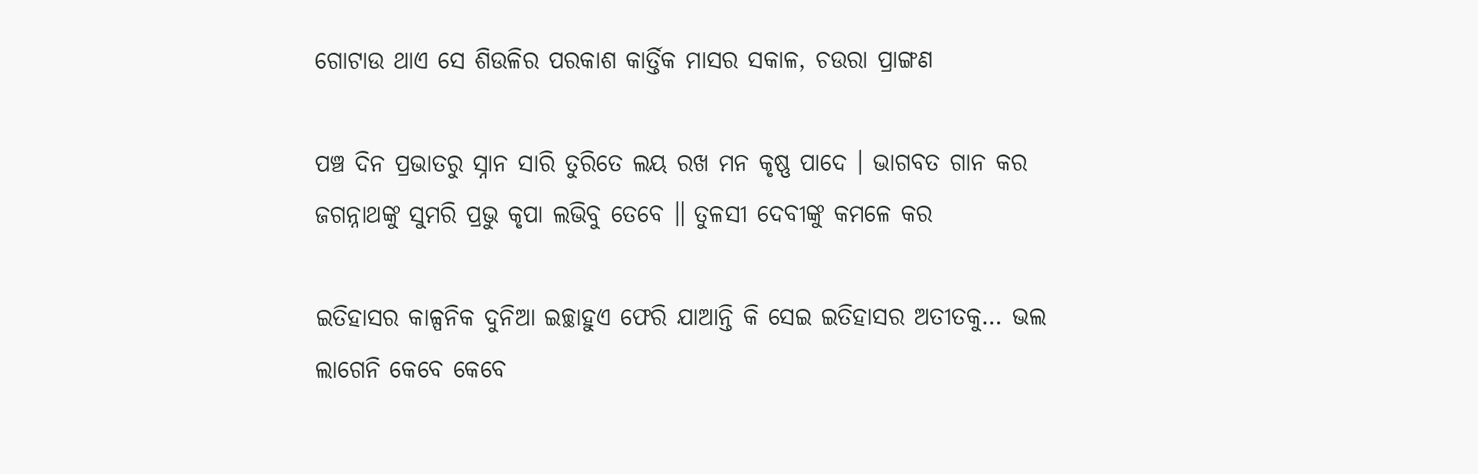ଗୋଟାଉ ଥାଏ ସେ ଶିଉଳିର ପରକାଶ କାର୍ତ୍ତିକ ମାସର ସକାଳ, ଚଉରା ପ୍ରାଙ୍ଗଣ

ପଞ୍ଚ ଦିନ ପ୍ରଭାତରୁ ସ୍ନାନ ସାରି ତୁରିତେ ଲୟ ରଖ ମନ କୃଷ୍ଣ ପାଦେ । ଭାଗବତ ଗାନ କର ଜଗନ୍ନାଥଙ୍କୁ ସୁମରି ପ୍ରଭୁ କୃପା ଲଭିବୁ ତେବେ ॥ ତୁଳସୀ ଦେବୀଙ୍କୁ କମଳେ କର

ଇତିହାସର କାଳ୍ପନିକ ଦୁନିଆ ଇଚ୍ଛାହୁଏ ଫେରି ଯାଆନ୍ତି କି ସେଇ ଇତିହାସର ଅତୀତକୁ… ଭଲ ଲାଗେନି କେବେ କେବେ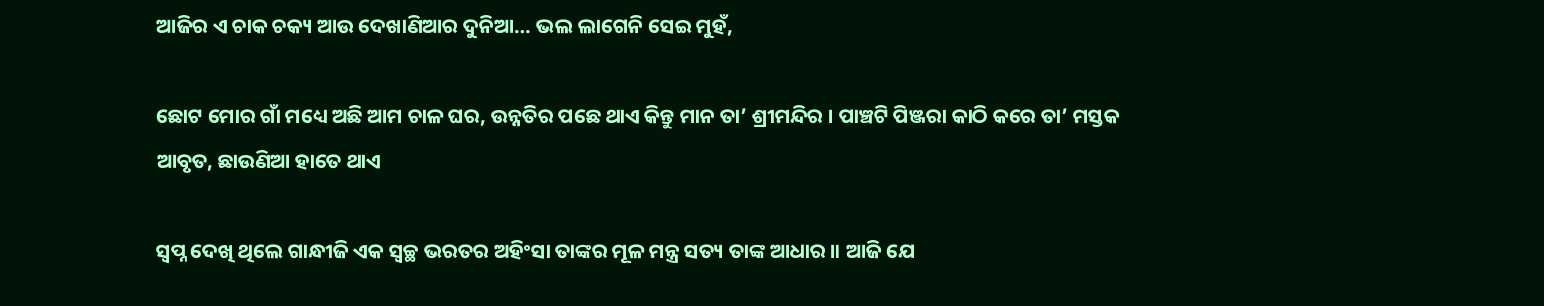ଆଜିର ଏ ଚାକ ଚକ୍ୟ ଆଉ ଦେଖାଣିଆର ଦୁନିଆ… ଭଲ ଲାଗେନି ସେଇ ମୁହଁ,

ଛୋଟ ମୋର ଗାଁ ମଧ୍ୟେ ଅଛି ଆମ ଚାଳ ଘର, ଉନ୍ନତିର ପଛେ ଥାଏ କିନ୍ତୁ ମାନ ତା’ ଶ୍ରୀମନ୍ଦିର । ପାଞ୍ଚଟି ପିଞ୍ଜରା କାଠି କରେ ତା’ ମସ୍ତକ ଆବୃତ, ଛାଉଣିଆ ହାତେ ଥାଏ

ସ୍ୱପ୍ନ ଦେଖି ଥିଲେ ଗାନ୍ଧୀଜି ଏକ ସ୍ୱଚ୍ଛ ଭରତର ଅହିଂସା ତାଙ୍କର ମୂଳ ମନ୍ତ୍ର ସତ୍ୟ ତାଙ୍କ ଆଧାର ॥ ଆଜି ଯେ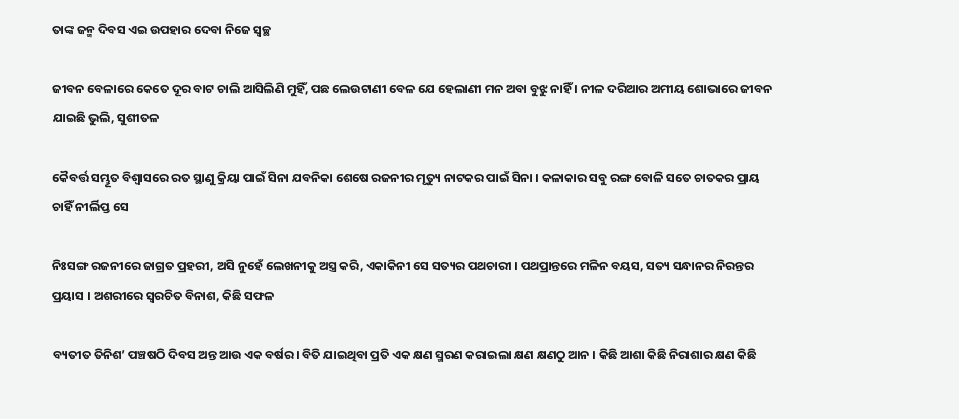ତାଙ୍କ ଜନ୍ମ ଦିବସ ଏଇ ଉପହାର ଦେବା ନିଜେ ସ୍ୱଚ୍ଛ

ଜୀବନ ବେଳାରେ କେତେ ଦୂର ବାଟ ଚାଲି ଆସିଲିଣି ମୁହିଁ, ପଛ ଲେଉଟାଣୀ ବେଳ ଯେ ହେଲାଣୀ ମନ ଅବା ବୁଝୁ ନାହିଁ । ନୀଳ ଦରିଆର ଅମୀୟ ଶୋଭାରେ ଜୀବନ ଯାଇଛି ଭୁଲି, ସୁଶୀତଳ

କୈବର୍ତ୍ତ ସମ୍ଭୂତ ବିଶ୍ୱାସରେ ରତ ସ୍ଥାଣୁ କ୍ରିୟା ପାଇଁ ସିନା ଯବନିକା ଶେଷେ ରଜନୀର ମୃତ୍ୟୁ ନାଟକର ପାଇଁ ସିନା । କଳାକାର ସବୁ ରଙ୍ଗ ବୋଳି ସତେ ଚାତକର ପ୍ରାୟ ଚାହିଁ ନୀର୍ଲିପ୍ତ ସେ

ନିଃସଙ୍ଗ ରଜନୀରେ ଜାଗ୍ରତ ପ୍ରହରୀ, ଅସି ନୁହେଁ ଲେଖନୀକୁ ଅସ୍ତ୍ର କରି, ଏକାକିନୀ ସେ ସତ୍ୟର ପଥଚାରୀ । ପଥପ୍ରାନ୍ତରେ ମଳିନ ବୟସ, ସତ୍ୟ ସନ୍ଧାନର ନିରନ୍ତର ପ୍ରୟାସ । ଅଶରୀରେ ସ୍ୱରଚିତ ବିନାଶ, କିଛି ସଫଳ

ବ୍ୟତୀତ ତିନିଶ’ ପଞ୍ଚଷଠି ଦିବସ ଅନ୍ତ ଆଉ ଏକ ବର୍ଷର । ବିତି ଯାଇଥିବା ପ୍ରତି ଏକ କ୍ଷଣ ସ୍ମରଣ କରାଇଲା କ୍ଷଣ କ୍ଷଣଠୁ ଆନ । କିଛି ଆଶା କିଛି ନିରାଶାର କ୍ଷଣ କିଛି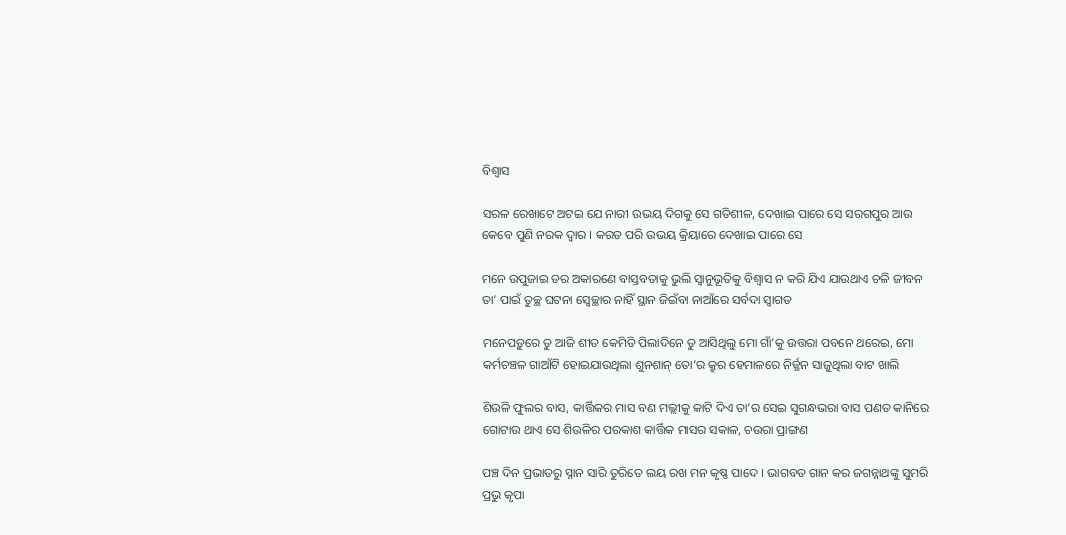ବିଶ୍ୱାସ

ସରଳ ରେଖାଟେ ଅଟଇ ଯେ ନାରୀ ଉଭୟ ଦିଗକୁ ସେ ଗତିଶୀଳ, ଦେଖାଇ ପାରେ ସେ ସରଗପୁର ଆଉ କେବେ ପୁଣି ନରକ ଦ୍ୱାର । କରତ ପରି ଉଭୟ କ୍ରିୟାରେ ଦେଖାଇ ପାରେ ସେ

ମନେ ଉପୁଜାଇ ଡର ଅକାରଣେ ବାସ୍ତବତାକୁ ଭୁଲି ସ୍ୱାନୁଭୂତିକୁ ବିଶ୍ୱାସ ନ କରି ଯିଏ ଯାଉଥାଏ ଚଳି ଜୀବନ ତା’ ପାଇଁ ତୁଚ୍ଛ ଘଟନା ସ୍ୱେଚ୍ଛାର ନାହିଁ ସ୍ଥାନ ଜିଇଁବା ନାଆଁରେ ସର୍ବଦା ସ୍ୱାଗତ

ମନେପଡ଼ୁରେ ତୁ ଆଜି ଶୀତ କେମିତି ପିଲାଦିନେ ତୁ ଆସିଥିଲୁ ମୋ ଗାଁ’କୁ ଉତ୍ତରା ପବନେ ଥରେଇ, ମୋ କର୍ମଚଞ୍ଚଳ ଗାଆଁଟି ହୋଇଯାଉଥିଲା ଶୁନଶାନ୍ ତୋ’ର କ୍ରୁର ହେମାଳରେ ନିର୍ଜ୍ଜନ ସାଜୁଥିଲା ବାଟ ଖାଲି

ଶିଉଳି ଫୁଲର ବାସ, କାର୍ତ୍ତିକର ମାସ ବଣ ମଲ୍ଲୀକୁ କାଟି ଦିଏ ତା’ର ସେଇ ସୁଗନ୍ଧଭରା ବାସ ପଣତ କାନିରେ ଗୋଟାଉ ଥାଏ ସେ ଶିଉଳିର ପରକାଶ କାର୍ତ୍ତିକ ମାସର ସକାଳ, ଚଉରା ପ୍ରାଙ୍ଗଣ

ପଞ୍ଚ ଦିନ ପ୍ରଭାତରୁ ସ୍ନାନ ସାରି ତୁରିତେ ଲୟ ରଖ ମନ କୃଷ୍ଣ ପାଦେ । ଭାଗବତ ଗାନ କର ଜଗନ୍ନାଥଙ୍କୁ ସୁମରି ପ୍ରଭୁ କୃପା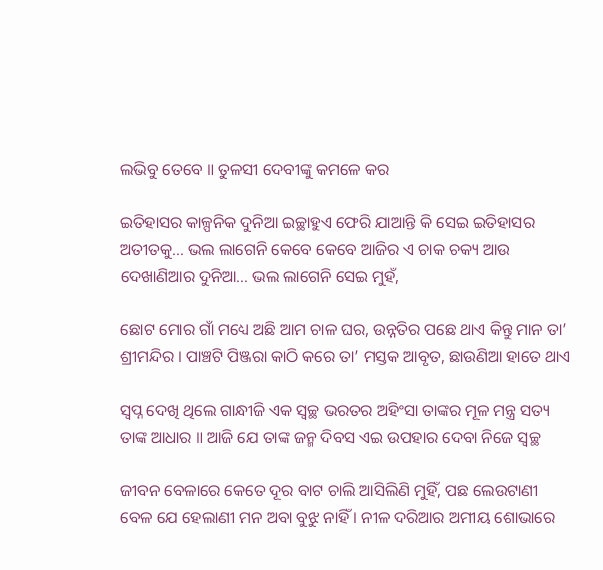ଲଭିବୁ ତେବେ ॥ ତୁଳସୀ ଦେବୀଙ୍କୁ କମଳେ କର

ଇତିହାସର କାଳ୍ପନିକ ଦୁନିଆ ଇଚ୍ଛାହୁଏ ଫେରି ଯାଆନ୍ତି କି ସେଇ ଇତିହାସର ଅତୀତକୁ… ଭଲ ଲାଗେନି କେବେ କେବେ ଆଜିର ଏ ଚାକ ଚକ୍ୟ ଆଉ ଦେଖାଣିଆର ଦୁନିଆ… ଭଲ ଲାଗେନି ସେଇ ମୁହଁ,

ଛୋଟ ମୋର ଗାଁ ମଧ୍ୟେ ଅଛି ଆମ ଚାଳ ଘର, ଉନ୍ନତିର ପଛେ ଥାଏ କିନ୍ତୁ ମାନ ତା’ ଶ୍ରୀମନ୍ଦିର । ପାଞ୍ଚଟି ପିଞ୍ଜରା କାଠି କରେ ତା’ ମସ୍ତକ ଆବୃତ, ଛାଉଣିଆ ହାତେ ଥାଏ

ସ୍ୱପ୍ନ ଦେଖି ଥିଲେ ଗାନ୍ଧୀଜି ଏକ ସ୍ୱଚ୍ଛ ଭରତର ଅହିଂସା ତାଙ୍କର ମୂଳ ମନ୍ତ୍ର ସତ୍ୟ ତାଙ୍କ ଆଧାର ॥ ଆଜି ଯେ ତାଙ୍କ ଜନ୍ମ ଦିବସ ଏଇ ଉପହାର ଦେବା ନିଜେ ସ୍ୱଚ୍ଛ

ଜୀବନ ବେଳାରେ କେତେ ଦୂର ବାଟ ଚାଲି ଆସିଲିଣି ମୁହିଁ, ପଛ ଲେଉଟାଣୀ ବେଳ ଯେ ହେଲାଣୀ ମନ ଅବା ବୁଝୁ ନାହିଁ । ନୀଳ ଦରିଆର ଅମୀୟ ଶୋଭାରେ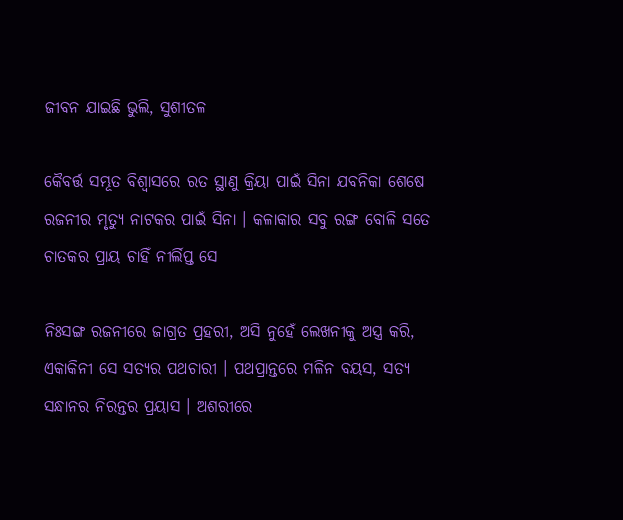ଜୀବନ ଯାଇଛି ଭୁଲି, ସୁଶୀତଳ

କୈବର୍ତ୍ତ ସମ୍ଭୂତ ବିଶ୍ୱାସରେ ରତ ସ୍ଥାଣୁ କ୍ରିୟା ପାଇଁ ସିନା ଯବନିକା ଶେଷେ ରଜନୀର ମୃତ୍ୟୁ ନାଟକର ପାଇଁ ସିନା । କଳାକାର ସବୁ ରଙ୍ଗ ବୋଳି ସତେ ଚାତକର ପ୍ରାୟ ଚାହିଁ ନୀର୍ଲିପ୍ତ ସେ

ନିଃସଙ୍ଗ ରଜନୀରେ ଜାଗ୍ରତ ପ୍ରହରୀ, ଅସି ନୁହେଁ ଲେଖନୀକୁ ଅସ୍ତ୍ର କରି, ଏକାକିନୀ ସେ ସତ୍ୟର ପଥଚାରୀ । ପଥପ୍ରାନ୍ତରେ ମଳିନ ବୟସ, ସତ୍ୟ ସନ୍ଧାନର ନିରନ୍ତର ପ୍ରୟାସ । ଅଶରୀରେ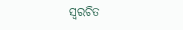ସ୍ୱରଚିତ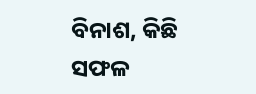ବିନାଶ, କିଛି ସଫଳ